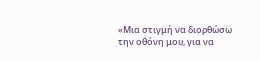«Μια στιγμή να διορθώσω την οθόνη μου, για να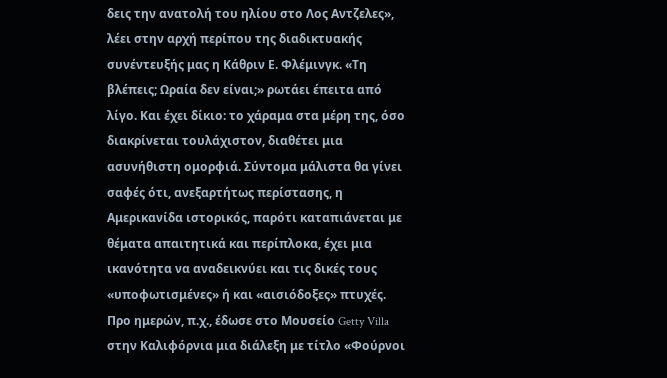δεις την ανατολή του ηλίου στο Λος Αντζελες», λέει στην αρχή περίπου της διαδικτυακής συνέντευξής μας η Κάθριν Ε. Φλέμινγκ. «Τη βλέπεις; Ωραία δεν είναι;» ρωτάει έπειτα από λίγο. Και έχει δίκιο: το χάραμα στα μέρη της, όσο διακρίνεται τουλάχιστον, διαθέτει μια ασυνήθιστη ομορφιά. Σύντομα μάλιστα θα γίνει σαφές ότι, ανεξαρτήτως περίστασης, η Αμερικανίδα ιστορικός, παρότι καταπιάνεται με θέματα απαιτητικά και περίπλοκα, έχει μια ικανότητα να αναδεικνύει και τις δικές τους «υποφωτισμένες» ή και «αισιόδοξες» πτυχές.
Προ ημερών, π.χ., έδωσε στο Μουσείο Getty Villa στην Καλιφόρνια μια διάλεξη με τίτλο «Φούρνοι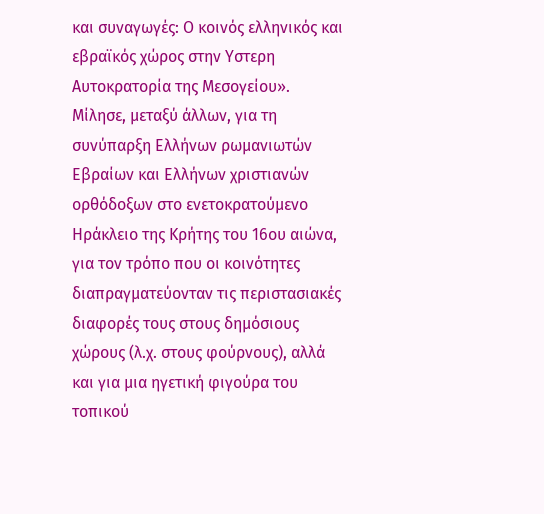και συναγωγές: Ο κοινός ελληνικός και εβραϊκός χώρος στην Υστερη Αυτοκρατορία της Μεσογείου». Μίλησε, μεταξύ άλλων, για τη συνύπαρξη Ελλήνων ρωμανιωτών Εβραίων και Ελλήνων χριστιανών ορθόδοξων στο ενετοκρατούμενο Ηράκλειο της Κρήτης του 16ου αιώνα, για τον τρόπο που οι κοινότητες διαπραγματεύονταν τις περιστασιακές διαφορές τους στους δημόσιους χώρους (λ.χ. στους φούρνους), αλλά και για μια ηγετική φιγούρα του τοπικού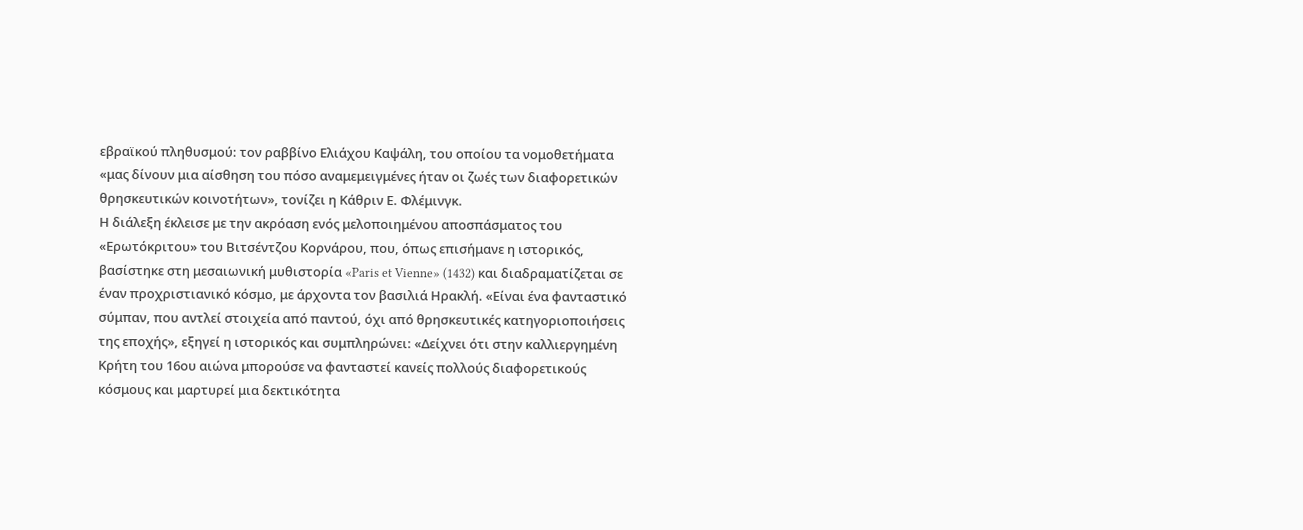εβραϊκού πληθυσμού: τον ραββίνο Ελιάχου Καψάλη, του οποίου τα νομοθετήματα «μας δίνουν μια αίσθηση του πόσο αναμεμειγμένες ήταν οι ζωές των διαφορετικών θρησκευτικών κοινοτήτων», τονίζει η Κάθριν Ε. Φλέμινγκ.
Η διάλεξη έκλεισε με την ακρόαση ενός μελοποιημένου αποσπάσματος του «Ερωτόκριτου» του Βιτσέντζου Κορνάρου, που, όπως επισήμανε η ιστορικός, βασίστηκε στη μεσαιωνική μυθιστορία «Paris et Vienne» (1432) και διαδραματίζεται σε έναν προχριστιανικό κόσμο, με άρχοντα τον βασιλιά Ηρακλή. «Είναι ένα φανταστικό σύμπαν, που αντλεί στοιχεία από παντού, όχι από θρησκευτικές κατηγοριοποιήσεις της εποχής», εξηγεί η ιστορικός και συμπληρώνει: «Δείχνει ότι στην καλλιεργημένη Κρήτη του 16ου αιώνα μπορούσε να φανταστεί κανείς πολλούς διαφορετικούς κόσμους και μαρτυρεί μια δεκτικότητα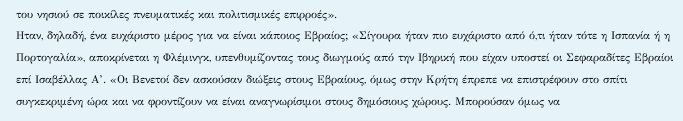του νησιού σε ποικίλες πνευματικές και πολιτισμικές επιρροές».
Ηταν, δηλαδή, ένα ευχάριστο μέρος για να είναι κάποιος Εβραίος; «Σίγουρα ήταν πιο ευχάριστο από ό,τι ήταν τότε η Ισπανία ή η Πορτογαλία», αποκρίνεται η Φλέμινγκ, υπενθυμίζοντας τους διωγμούς από την Ιβηρική που είχαν υποστεί οι Σεφαραδίτες Εβραίοι επί Ισαβέλλας Α’. «Οι Βενετοί δεν ασκούσαν διώξεις στους Εβραίους, όμως στην Κρήτη έπρεπε να επιστρέφουν στο σπίτι συγκεκριμένη ώρα και να φροντίζουν να είναι αναγνωρίσιμοι στους δημόσιους χώρους. Μπορούσαν όμως να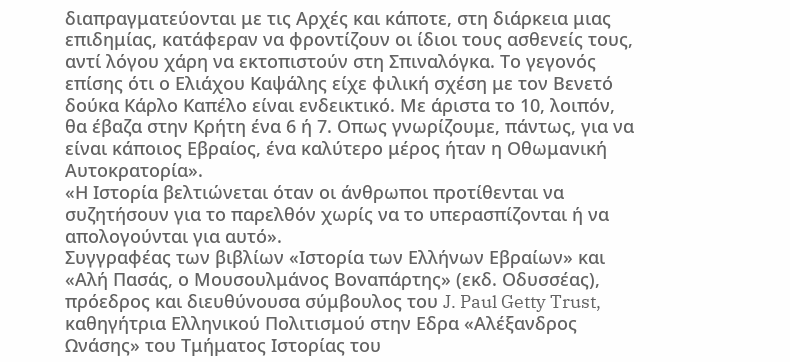διαπραγματεύονται με τις Αρχές και κάποτε, στη διάρκεια μιας επιδημίας, κατάφεραν να φροντίζουν οι ίδιοι τους ασθενείς τους, αντί λόγου χάρη να εκτοπιστούν στη Σπιναλόγκα. Το γεγονός επίσης ότι ο Ελιάχου Καψάλης είχε φιλική σχέση με τον Βενετό δούκα Κάρλο Καπέλο είναι ενδεικτικό. Με άριστα το 10, λοιπόν, θα έβαζα στην Κρήτη ένα 6 ή 7. Οπως γνωρίζουμε, πάντως, για να είναι κάποιος Εβραίος, ένα καλύτερο μέρος ήταν η Οθωμανική Αυτοκρατορία».
«Η Ιστορία βελτιώνεται όταν οι άνθρωποι προτίθενται να συζητήσουν για το παρελθόν χωρίς να το υπερασπίζονται ή να απολογούνται για αυτό».
Συγγραφέας των βιβλίων «Ιστορία των Ελλήνων Εβραίων» και «Αλή Πασάς, ο Μουσουλμάνος Βοναπάρτης» (εκδ. Οδυσσέας), πρόεδρος και διευθύνουσα σύμβουλος του J. Paul Getty Trust, καθηγήτρια Ελληνικού Πολιτισμού στην Εδρα «Αλέξανδρος Ωνάσης» του Τμήματος Ιστορίας του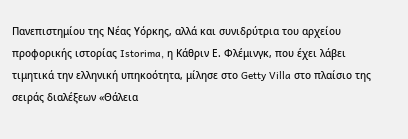Πανεπιστημίου της Νέας Υόρκης, αλλά και συνιδρύτρια του αρχείου προφορικής ιστορίας Istorima, η Κάθριν Ε. Φλέμινγκ, που έχει λάβει τιμητικά την ελληνική υπηκοότητα, μίλησε στο Getty Villa στο πλαίσιο της σειράς διαλέξεων «Θάλεια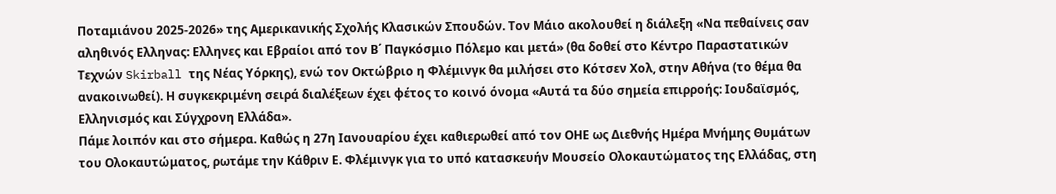Ποταμιάνου 2025-2026» της Αμερικανικής Σχολής Κλασικών Σπουδών. Τον Μάιο ακολουθεί η διάλεξη «Να πεθαίνεις σαν αληθινός Ελληνας: Ελληνες και Εβραίοι από τον Β΄ Παγκόσμιο Πόλεμο και μετά» (θα δοθεί στο Κέντρο Παραστατικών Τεχνών Skirball της Νέας Υόρκης), ενώ τον Οκτώβριο η Φλέμινγκ θα μιλήσει στο Κότσεν Χολ, στην Αθήνα (το θέμα θα ανακοινωθεί). Η συγκεκριμένη σειρά διαλέξεων έχει φέτος το κοινό όνομα «Αυτά τα δύο σημεία επιρροής: Ιουδαϊσμός, Ελληνισμός και Σύγχρονη Ελλάδα».
Πάμε λοιπόν και στο σήμερα. Καθώς η 27η Ιανουαρίου έχει καθιερωθεί από τον ΟΗΕ ως Διεθνής Ημέρα Μνήμης Θυμάτων του Ολοκαυτώματος, ρωτάμε την Κάθριν Ε. Φλέμινγκ για το υπό κατασκευήν Μουσείο Ολοκαυτώματος της Ελλάδας, στη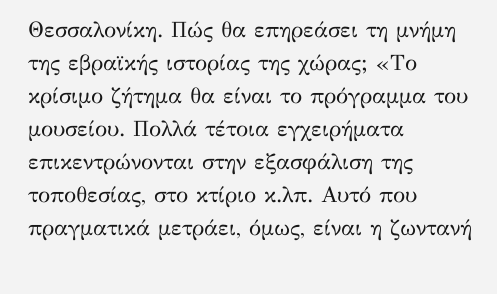Θεσσαλονίκη. Πώς θα επηρεάσει τη μνήμη της εβραϊκής ιστορίας της χώρας; «Το κρίσιμο ζήτημα θα είναι το πρόγραμμα του μουσείου. Πολλά τέτοια εγχειρήματα επικεντρώνονται στην εξασφάλιση της τοποθεσίας, στο κτίριο κ.λπ. Αυτό που πραγματικά μετράει, όμως, είναι η ζωντανή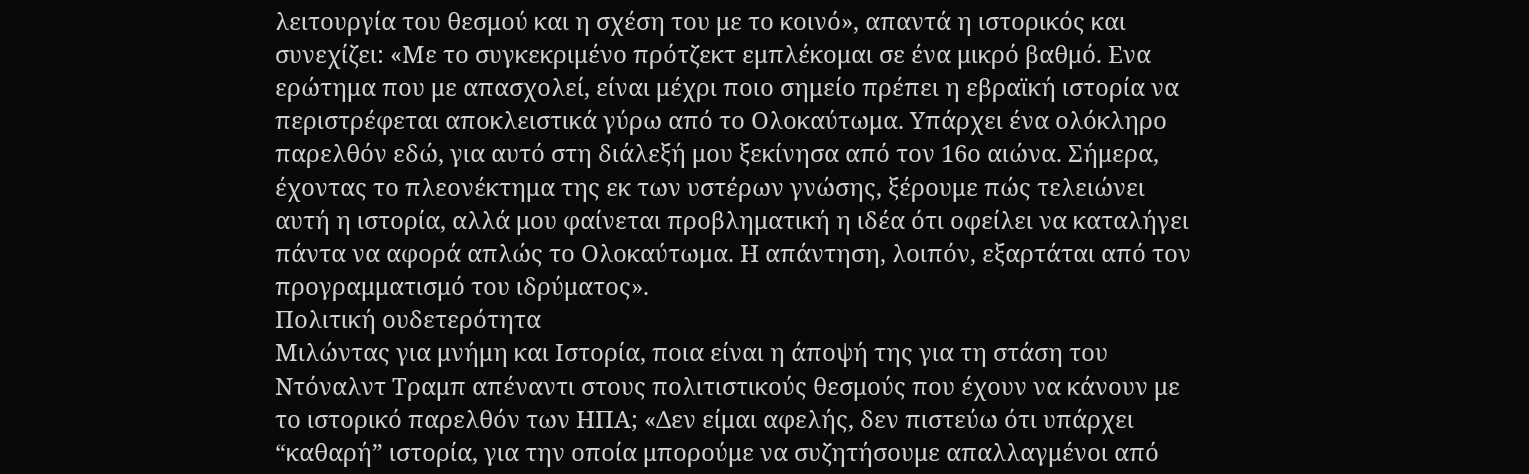λειτουργία του θεσμού και η σχέση του με το κοινό», απαντά η ιστορικός και συνεχίζει: «Με το συγκεκριμένο πρότζεκτ εμπλέκομαι σε ένα μικρό βαθμό. Ενα ερώτημα που με απασχολεί, είναι μέχρι ποιο σημείο πρέπει η εβραϊκή ιστορία να περιστρέφεται αποκλειστικά γύρω από το Ολοκαύτωμα. Υπάρχει ένα ολόκληρο παρελθόν εδώ, για αυτό στη διάλεξή μου ξεκίνησα από τον 16ο αιώνα. Σήμερα, έχοντας το πλεονέκτημα της εκ των υστέρων γνώσης, ξέρουμε πώς τελειώνει αυτή η ιστορία, αλλά μου φαίνεται προβληματική η ιδέα ότι οφείλει να καταλήγει πάντα να αφορά απλώς το Ολοκαύτωμα. Η απάντηση, λοιπόν, εξαρτάται από τον προγραμματισμό του ιδρύματος».
Πολιτική ουδετερότητα
Μιλώντας για μνήμη και Ιστορία, ποια είναι η άποψή της για τη στάση του Ντόναλντ Τραμπ απέναντι στους πολιτιστικούς θεσμούς που έχουν να κάνουν με το ιστορικό παρελθόν των ΗΠΑ; «Δεν είμαι αφελής, δεν πιστεύω ότι υπάρχει “καθαρή” ιστορία, για την οποία μπορούμε να συζητήσουμε απαλλαγμένοι από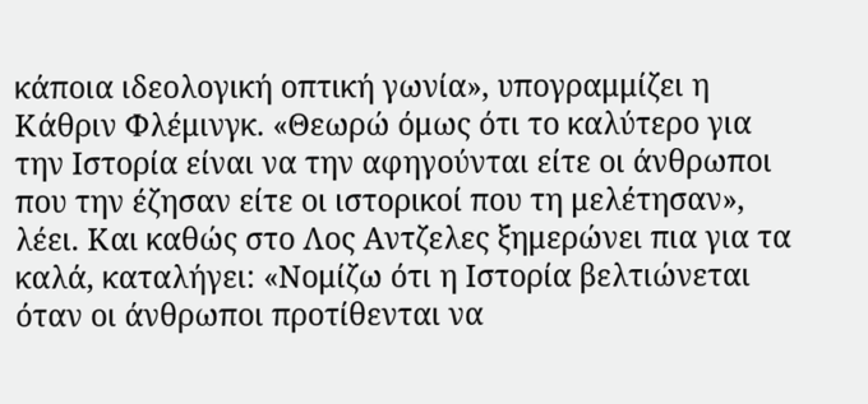κάποια ιδεολογική οπτική γωνία», υπογραμμίζει η Κάθριν Φλέμινγκ. «Θεωρώ όμως ότι το καλύτερο για την Ιστορία είναι να την αφηγούνται είτε οι άνθρωποι που την έζησαν είτε οι ιστορικοί που τη μελέτησαν», λέει. Και καθώς στο Λος Αντζελες ξημερώνει πια για τα καλά, καταλήγει: «Νομίζω ότι η Ιστορία βελτιώνεται όταν οι άνθρωποι προτίθενται να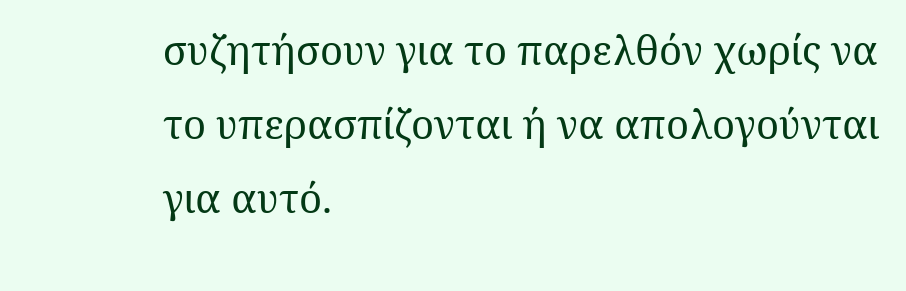συζητήσουν για το παρελθόν χωρίς να το υπερασπίζονται ή να απολογούνται για αυτό.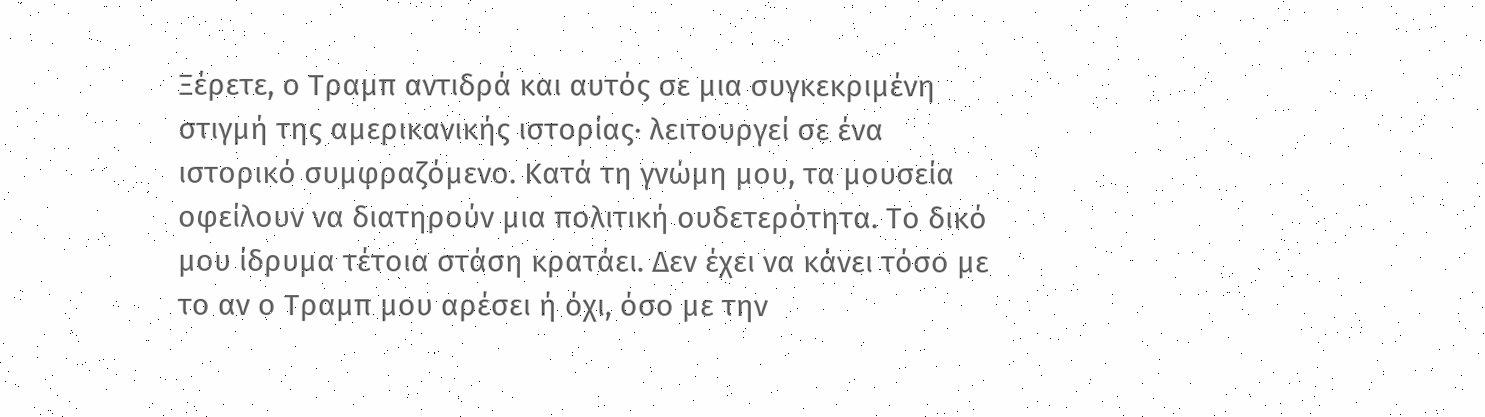Ξέρετε, ο Τραμπ αντιδρά και αυτός σε μια συγκεκριμένη στιγμή της αμερικανικής ιστορίας· λειτουργεί σε ένα ιστορικό συμφραζόμενο. Κατά τη γνώμη μου, τα μουσεία οφείλουν να διατηρούν μια πολιτική ουδετερότητα. Το δικό μου ίδρυμα τέτοια στάση κρατάει. Δεν έχει να κάνει τόσο με το αν ο Τραμπ μου αρέσει ή όχι, όσο με την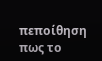πεποίθηση πως το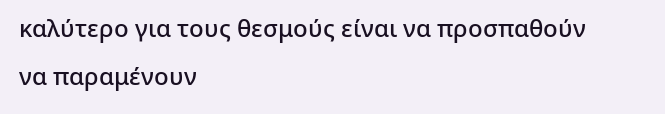καλύτερο για τους θεσμούς είναι να προσπαθούν να παραμένουν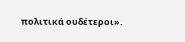πολιτικά ουδέτεροι».